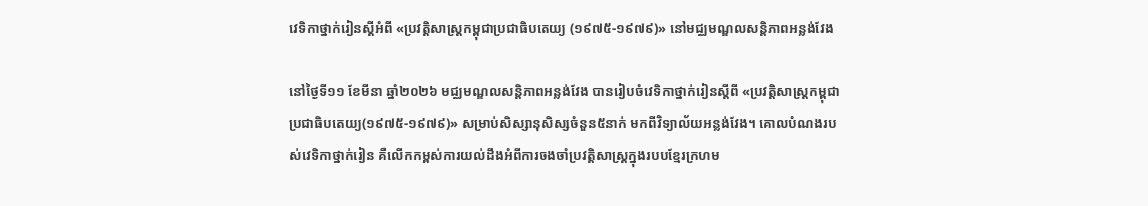វេទិកាថ្នាក់រៀនស្ដីអំពី «ប្រវត្តិសាស្រ្តកម្ពុជាប្រជាធិបតេយ្យ (១៩៧៥-១៩៧៩)» នៅមជ្ឈមណ្ឌលសន្តិភាពអន្លង់វែង

នៅថ្ងៃទី១១ ខែមីនា ឆ្នាំ២០២៦ មជ្ឈមណ្ឌលសន្ដិភាពអន្លង់វែង បានរៀបចំវេទិកាថ្នាក់រៀនស្ដីពី «ប្រវត្ដិសាស្រ្ដកម្ពុជាប្រជាធិបតេយ្យ(១៩៧៥-១៩៧៩)» សម្រាប់សិស្សានុសិស្សចំនួន៥នាក់ មកពីវិទ្យាល័យអន្លង់វែង។ គោលបំណងរបស់វេទិកាថ្នាក់រៀន គឺលើកកម្ពស់ការយល់ដឹងអំពីការចងចាំប្រវត្ដិសាស្រ្ដក្នុងរបបខ្មែរក្រហម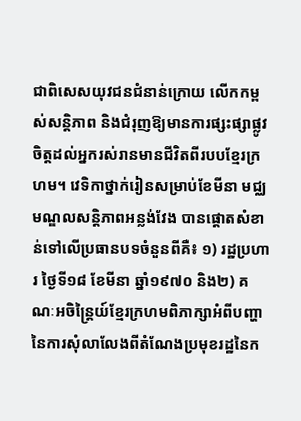ជាពិសេសយុវជនជំនាន់ក្រោយ លើកកម្ពស់សន្ដិភាព និងជំរុញឱ្យមានការផ្សះផ្សាផ្លូវចិត្តដល់អ្នករស់រានមានជីវិតពីរបបខ្មែរក្រហម។ វេទិកាថ្នាក់រៀនសម្រាប់ខែមីនា មជ្ឈមណ្ឌលសន្តិភាពអន្លង់វែង បានផ្ដោតសំខាន់ទៅលើប្រធានបទចំនួនពីគឺ៖ ១) រដ្ឋប្រហារ ថ្ងៃទី១៨ ខែមីនា ឆ្នាំ១៩៧០ និង២) គណៈអចិន្ត្រៃយ៍ខ្មែរក្រហមពិភាក្សាអំពីបញ្ហានៃការសុំលាលែងពីតំណែងប្រមុខរដ្ឋនៃក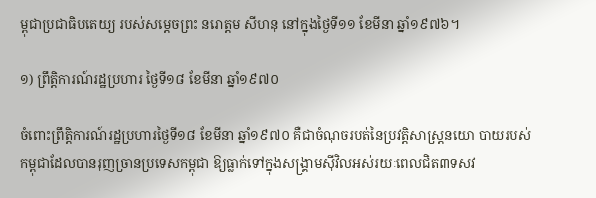ម្ពុជាប្រជាធិបតេយ្យ របស់សម្ដេចព្រះ នរោត្ដម សីហនុ នៅក្នុងថ្ងៃទី១១ ខែមីនា ឆ្នាំ១៩៧៦។

១) ព្រឹត្ដិការណ៍រដ្ឋប្រហារ ថ្ងៃទី១៨ ខែមីនា ឆ្នាំ១៩៧០

ចំពោះព្រឹត្តិការណ៍រដ្ឋប្រហារថ្ងៃទី១៨ ខែមីនា ឆ្នាំ១៩៧០ គឺជាចំណុចរបត់នៃប្រវត្ដិសាស្រ្ដនយោ បាយរបស់កម្ពុជាដែលបានរុញច្រានប្រទេសកម្ពុជា ឱ្យធ្លាក់ទៅក្នុងសង្គ្រាមស៊ីវិលអស់រយៈពេលជិត៣ទសវ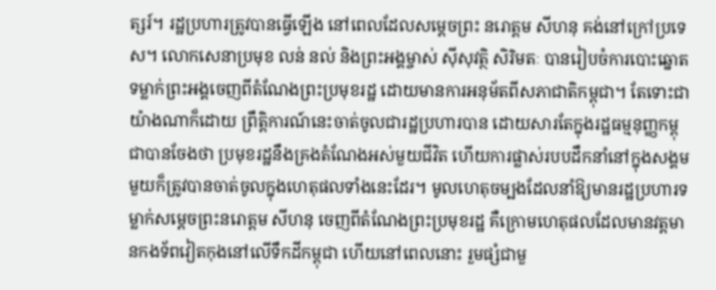ត្សរ៍។ រដ្ឋប្រហារត្រូវបានធ្វើឡើង នៅពេលដែលសម្តេចព្រះ នរោត្តម សីហនុ គង់នៅក្រៅប្រទេស។ លោកសេនាប្រមុខ លន់ នល់ និងព្រះអង្គម្ចាស់ ស៊ីសុវត្ថិ សិរិមតៈ បានរៀបចំការបោះឆ្នោតទម្លាក់ព្រះអង្គចេញពីតំណែងព្រះប្រមុខរដ្ឋ ដោយមានការអនុម័តពីសភាជាតិកម្ពុជា។ តែទោះជាយ៉ាងណាក៏ដោយ ព្រឹត្ដិការណ៍នេះចាត់ចូលជារដ្ឋប្រហារបាន ដោយសារតែក្នុងរដ្ឋធម្មនុញ្ញកម្ពុជាបានចែងថា ប្រមុខរដ្ឋនឹងគ្រងតំណែងអស់មួយជីវិត ហើយការផ្លាស់របបដឹកនាំនៅក្នុងសង្គមមួយក៏ត្រូវបានចាត់ចូលក្នុងហេតុផលទាំងនេះដែរ។ មូលហេតុចម្បងដែលនាំឱ្យមានរដ្ឋប្រហារទម្លាក់សម្ដេចព្រះនរោត្ដម សីហនុ ចេញពីតំណែងព្រះប្រមុខរដ្ឋ គឺក្រោមហេតុផលដែលមានវត្តមានកងទ័ពវៀតកុងនៅលើទឹកដីកម្ពុជា ហើយនៅពេលនោះ រួមផ្សំជាមួ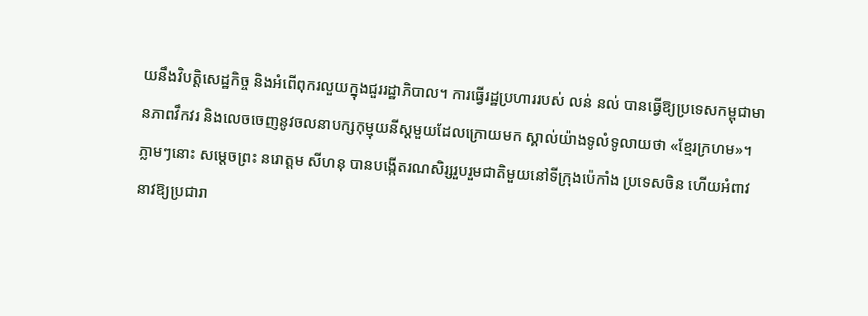យនឹងវិបត្តិសេដ្ឋកិច្ច និងអំពើពុករលួយក្នុងជួររដ្ឋាភិបាល។ ការធ្វើរដ្ឋប្រហាររបស់ លន់ នល់ បានធ្វើឱ្យប្រទេសកម្ពុជាមានភាពវឹកវរ និងលេចចេញនូវចលនាបក្សកុម្មុយនីស្ដមួយដែលក្រោយមក ស្គាល់យ៉ាងទូលំទូលាយថា «ខ្មែរក្រហម»។ ភ្លាមៗនោះ សម្តេចព្រះ នរោត្តម សីហនុ បានបង្កើតរណសិរ្សរួបរួមជាតិមួយនៅទីក្រុងប៉េកាំង ប្រទេសចិន ហើយអំពាវនាវឱ្យប្រជារា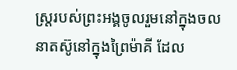ស្ត្ររបស់ព្រះអង្គចូលរួមនៅក្នុងចលនាតស៊ូនៅក្នុងព្រៃម៉ាគី ដែល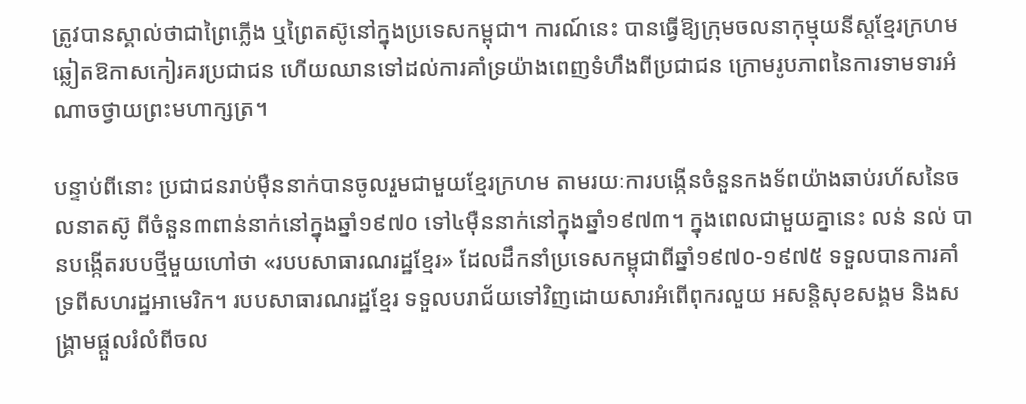ត្រូវបានស្គាល់ថាជាព្រៃភ្លើង ឬព្រៃតស៊ូនៅក្នុងប្រទេសកម្ពុជា។ ការណ៍នេះ បានធ្វើឱ្យក្រុមចលនាកុម្មុយនីស្ដខ្មែរក្រហមឆ្លៀតឱកាសកៀរគរប្រជាជន ហើយឈានទៅដល់ការគាំទ្រយ៉ាងពេញទំហឹងពីប្រជាជន ក្រោមរូបភាពនៃការទាមទារអំណាចថ្វាយព្រះមហាក្សត្រ។

បន្ទាប់ពីនោះ ប្រជាជនរាប់ម៉ឺននាក់បានចូលរួមជាមួយខ្មែរក្រហម តាមរយៈការបង្កើនចំនួនកងទ័ពយ៉ាងឆាប់រហ័សនៃចលនាតស៊ូ ពីចំនួន៣ពាន់នាក់នៅក្នុងឆ្នាំ១៩៧០ ទៅ៤ម៉ឺននាក់នៅក្នុងឆ្នាំ១៩៧៣។ ក្នុងពេលជាមួយគ្នានេះ លន់ នល់ បានបង្កើតរបបថ្មីមួយហៅថា «របបសាធារណរដ្ឋខ្មែរ» ដែលដឹកនាំប្រទេសកម្ពុជាពីឆ្នាំ១៩៧០-១៩៧៥ ទទួលបានការគាំទ្រពីសហរដ្ឋអាមេរិក។ របបសាធារណរដ្ឋខ្មែរ ទទួលបរាជ័យទៅវិញដោយសារអំពើពុករលួយ អសន្តិសុខសង្គម និងសង្គ្រាមផ្ដួលរំលំពីចល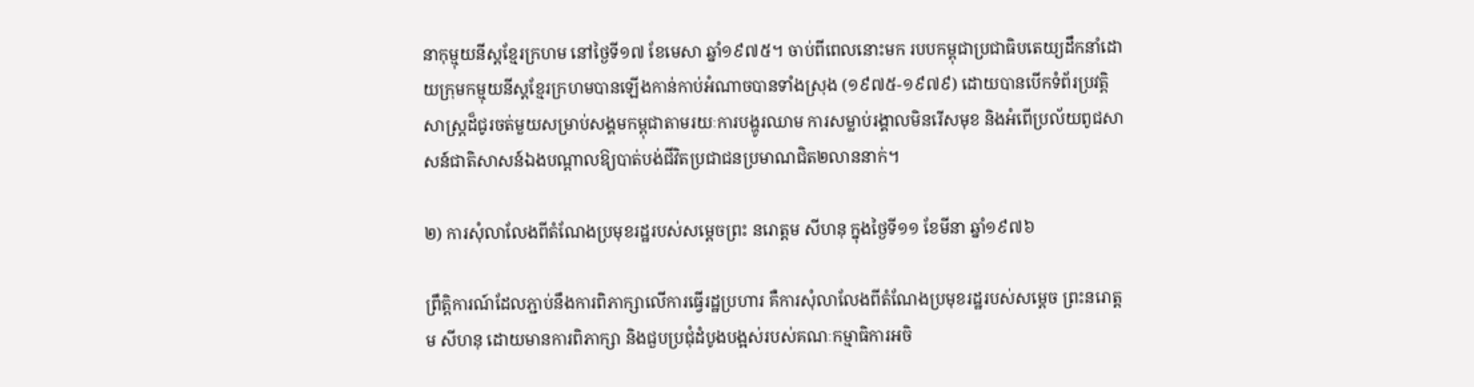នាកុម្មុយនីស្តខ្មែរក្រហម នៅថ្ងៃទី១៧ ខែមេសា ឆ្នាំ១៩៧៥។ ចាប់ពីពេលនោះមក របបកម្ពុជាប្រជាធិបតេយ្យដឹកនាំដោយក្រុមកម្មុយនីស្ដខ្មែរក្រហមបានឡើងកាន់កាប់អំណាចបានទាំងស្រុង (១៩៧៥-១៩៧៩) ដោយបានបើកទំព័រប្រវត្តិសាស្ត្រដ៏ជូរចត់មួយសម្រាប់សង្គមកម្ពុជាតាមរយៈការបង្ហូរឈាម ការសម្លាប់រង្គាលមិនរើសមុខ និងអំពើប្រល័យពូជសាសន៍ជាតិសាសន៍ឯងបណ្ដាលឱ្យបាត់បង់ជីវិតប្រជាជនប្រមាណជិត២លាននាក់។

២) ការសុំលាលែងពីតំណែងប្រមុខរដ្ឋរបស់សម្ដេចព្រះ នរោត្ដម សីហនុ ក្នុងថ្ងៃទី១១ ខែមីនា ឆ្នាំ១៩៧៦

ព្រឹត្ដិការណ៍ដែលភ្ជាប់នឹងការពិភាក្សាលើការធ្វើរដ្ឋប្រហារ គឺការសុំលាលែងពីតំណែងប្រមុខរដ្ឋរបស់សម្ដេច ព្រះនរោត្ដម សីហនុ ដោយមានការពិភាក្សា និងជួបប្រជុំដំបូងបង្អស់របស់គណៈកម្មាធិការអចិ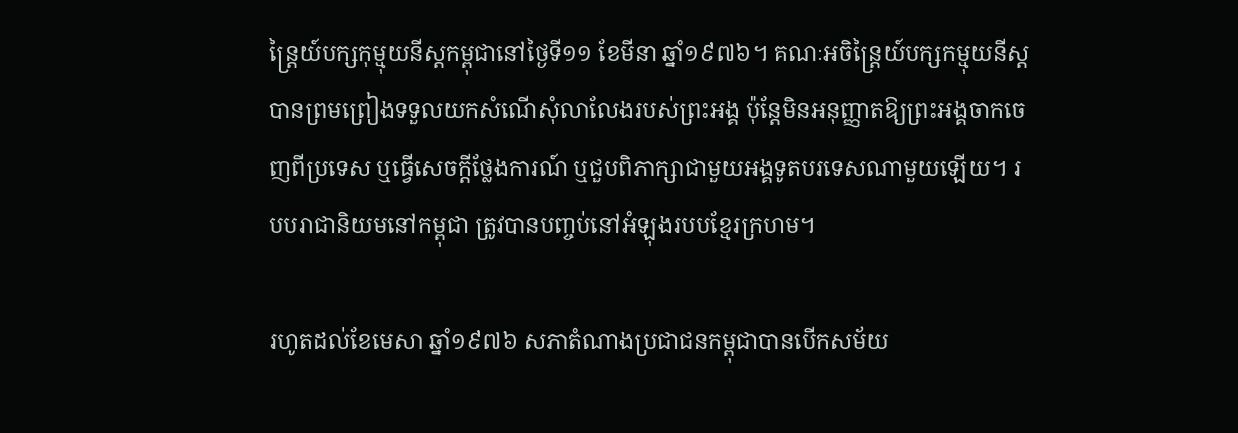ន្ដ្រៃយ៍បក្សកុម្មុយនីស្ដកម្ពុជានៅថ្ងៃទី១១ ខែមីនា ឆ្នាំ១៩៧៦។ គណៈអចិន្ដ្រៃយ៍បក្សកម្មុយនីស្ត បានព្រមព្រៀងទទួលយកសំណើសុំលាលែងរបស់ព្រះអង្គ ប៉ុន្ដែមិនអនុញ្ញាតឱ្យព្រះអង្គចាកចេញពីប្រទេស ឬធ្វើសេចក្ដីថ្លែងការណ៍ ឬជួបពិភាក្សាជាមួយអង្គទូតបរទេសណាមួយឡើយ។ របបរាជានិយមនៅកម្ពុជា ត្រូវបានបញ្ចប់នៅអំឡុងរបបខ្មែរក្រហម។

រហូតដល់ខែមេសា ឆ្នាំ១៩៧៦ សភាតំណាងប្រជាជនកម្ពុជាបានបើកសម័យ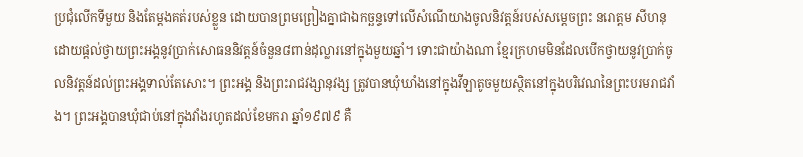ប្រជុំលើកទីមួយ និងតែម្ដងគត់របស់ខ្លួន ដោយបានព្រមព្រៀងគ្នាជាឯកច្ឆន្ទទៅលើសំណើយាងចូលនិវត្ដន៍របស់សម្ដេចព្រះ នរោត្ដម សីហនុ ដោយផ្ដល់ថ្វាយព្រះអង្គនូវប្រាក់សោធននិវត្ដន៍ចំនួន៨ពាន់ដុល្លារនៅក្នុងមួយឆ្នាំ។ ទោះជាយ៉ាងណា ខ្មែរក្រហមមិនដែលបើកថ្វាយនូវប្រាក់ចូលនិវត្ដន៍ដល់ព្រះអង្គទាល់តែសោះ។ ព្រះអង្គ និងព្រះរាជវង្សានុវង្ស ត្រូវបានឃុំឃាំងនៅក្នុងវីឡាតូចមួយស្ថិតនៅក្នុងបរិវេណនៃព្រះបរមរាជវាំង។ ព្រះអង្គបានឃុំជាប់នៅក្នុងវាំងរហូតដល់ខែមករា ឆ្នាំ១៩៧៩ គឺ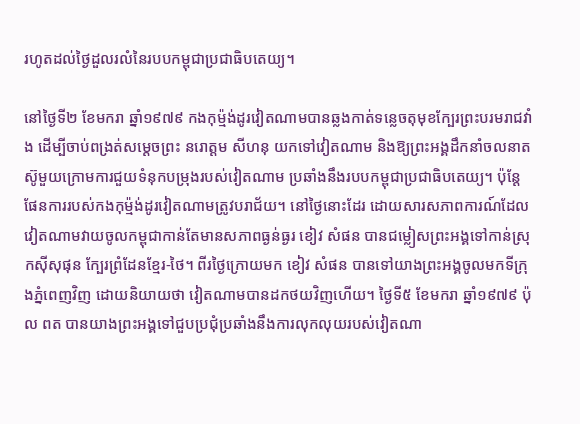រហូតដល់ថ្ងៃដួលរលំនៃរបបកម្ពុជាប្រជាធិបតេយ្យ។

នៅថ្ងៃទី២ ខែមករា ឆ្នាំ១៩៧៩ កងកុម្ម៉ង់ដូរវៀតណាមបានឆ្លងកាត់ទន្លេចតុមុខក្បែរព្រះបរមរាជវាំង ដើម្បីចាប់ពង្រត់សម្ដេចព្រះ នរោត្ដម សីហនុ យកទៅវៀតណាម និងឱ្យព្រះអង្គដឹកនាំចលនាតស៊ូមួយក្រោមការជួយទំនុកបម្រុងរបស់វៀតណាម ប្រឆាំងនឹងរបបកម្ពុជាប្រជាធិបតេយ្យ។ ប៉ុន្ដែផែនការរបស់កងកុម្ម៉ង់ដូរវៀតណាមត្រូវបរាជ័យ។ នៅថ្ងៃនោះដែរ ដោយសារសភាពការណ៍ដែលវៀតណាមវាយចូលកម្ពុជាកាន់តែមានសភាពធ្ងន់ធ្ងរ ខៀវ សំផន បានជម្លៀសព្រះអង្គទៅកាន់ស្រុកស៊ីសុផុន ក្បែរព្រំដែនខ្មែរ-ថៃ។ ពីរថ្ងៃក្រោយមក ខៀវ សំផន បានទៅយាងព្រះអង្គចូលមកទីក្រុងភ្នំពេញវិញ ដោយនិយាយថា វៀតណាមបានដកថយវិញហើយ។ ថ្ងៃទី៥ ខែមករា ឆ្នាំ១៩៧៩ ប៉ុល ពត បានយាងព្រះអង្គទៅជួបប្រជុំប្រឆាំងនឹងការលុកលុយរបស់វៀតណា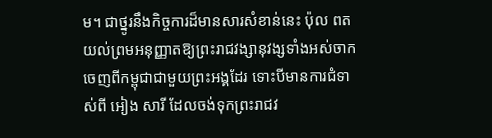ម។ ជាថ្នូរនឹងកិច្ចការដ៏មានសារសំខាន់នេះ ប៉ុល ពត យល់ព្រមអនុញ្ញាតឱ្យព្រះរាជវង្សានុវង្សទាំងអស់ចាកចេញពីកម្ពុជាជាមួយព្រះអង្គដែរ ទោះបីមានការជំទាស់ពី អៀង សារី ដែលចង់ទុកព្រះរាជវ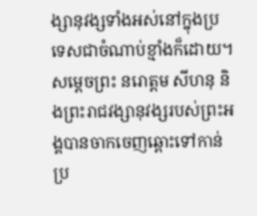ង្សានុវង្សទាំងអស់នៅក្នុងប្រទេសជាចំណាប់ខ្មាំងក៏ដោយ។ សម្ដេចព្រះ នរោត្ដម សីហនុ និងព្រះរាជវង្សានុវង្សរបស់ព្រះអង្គបានចាកចេញឆ្ពោះទៅកាន់ប្រ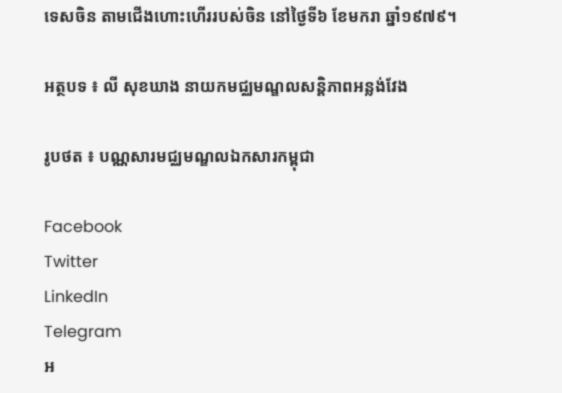ទេសចិន តាមជើងហោះហើររបស់ចិន នៅថ្ងៃទី៦ ខែមករា ឆ្នាំ១៩៧៩។

អត្ថបទ ៖ លី សុខឃាង នាយកមជ្ឈមណ្ឌលសន្តិភាពអន្លង់វែង

រូបថត ៖ បណ្ណសារមជ្ឈមណ្ឌលឯកសារកម្ពុជា

Facebook
Twitter
LinkedIn
Telegram
អ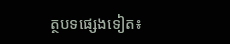ត្ថបទផ្សេងទៀត៖